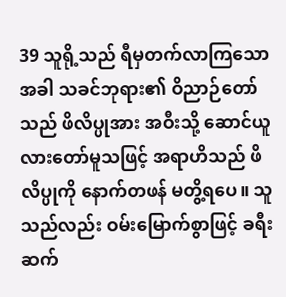39 သူရို့သည် ရီမှတက်လာကြသောအခါ သခင်ဘုရား၏ ဝိညာဉ်တော်သည် ဖိလိပ္ပုအား အဝီးသို့ ဆောင်ယူလားတော်မူသဖြင့် အရာဟိသည် ဖိလိပ္ပုကို နောက်တဖန် မတွိ့ရပေ။ သူသည်လည်း ဝမ်းမြောက်စွာဖြင့် ခရီးဆက်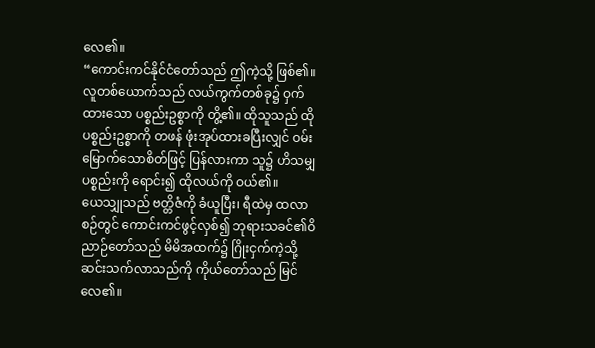လေ၏။
“ကောင်းကင်နိုင်ငံတော်သည် ဤကဲ့သို့ ဖြစ်၏။ လူတစ်ယောက်သည် လယ်ကွက်တစ်ခု၌ ဝှက်ထားသော ပစ္စည်းဥစ္စာကို တွိ့၏။ ထိုသူသည် ထိုပစ္စည်းဥစ္စာကို တဖန် ဖုံးအုပ်ထားခပြီးလျှင် ဝမ်းမြောက်သောစိတ်ဖြင့် ပြန်လားကာ သူ၌ ဟိသမျှ ပစ္စည်းကို ရောင်း၍ ထိုလယ်ကို ဝယ်၏။
ယေသျှုသည် ဗတ္တိဇံကို ခံယူပြီး၊ ရီထဲမှ ထလာစဉ်တွင် ကောင်းကင်ဖွင့်လှစ်၍ ဘုရားသခင်၏ဝိညာဉ်တော်သည် မိမိအထက်၌ ဂြိုးငှက်ကဲ့သို့ ဆင်းသက်လာသည်ကို ကိုယ်တော်သည် မြင်လေ၏။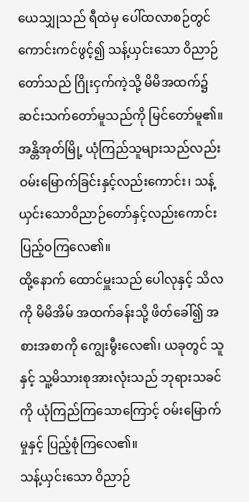ယေသျှုသည် ရီထဲမှ ပေါ်ထလာစဉ်တွင် ကောင်းကင်ဖွင့်၍ သန့်ယှင်းသော ဝိညာဉ်တော်သည် ဂြိုးငှက်ကဲ့သို့ မိမိအထက်၌ ဆင်းသက်တော်မူသည်ကို မြင်တော်မူ၏။
အန္တိအုတ်မြို့ ယုံကြည်သူများသည်လည်း ဝမ်းမြောက်ခြင်းနှင့်လည်းကောင်း၊ သန့်ယှင်းသောဝိညာဉ်တော်နှင့်လည်းကောင်း ပြည့်ဝကြလေ၏။
ထို့နောက် ထောင်မှူးသည် ပေါလုနှင့် သိလကို မိမိအိမ် အထက်ခန်းသို့ ဖိတ်ခေါ်၍ အစားအစာကို ကျွေးမွီးလေ၏၊ ယခုတွင် သူနှင့် သူ့မိသားစုအားလုံးသည် ဘုရားသခင်ကို ယုံကြည်ကြသောကြောင့် ဝမ်းမြောက်မှုနှင့် ပြည့်စုံကြလေ၏။
သန့်ယှင်းသော ဝိညာဉ်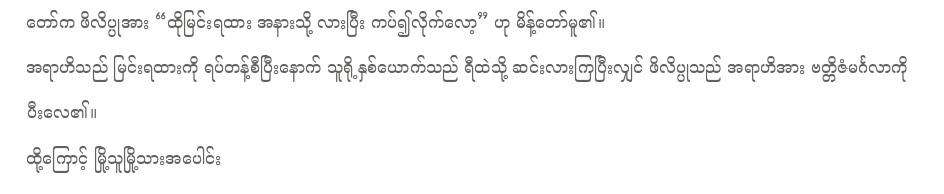တော်က ဖိလိပ္ပုအား “ထိုမြင်းရထား အနားသို့ လားပြီး ကပ်၍လိုက်လော့” ဟု မိန့်တော်မူ၏။
အရာဟိသည် မြင်းရထားကို ရပ်တန့်စီပြီးနောက် သူရို့နှစ်ယောက်သည် ရီထဲသို့ ဆင်းလားကြပြီးလျှင် ဖိလိပ္ပုသည် အရာဟိအား ဗတ္တိဇံမင်္ဂလာကို ပီးလေ၏။
ထို့ကြောင့် မြို့သူမြို့သားအပေါင်း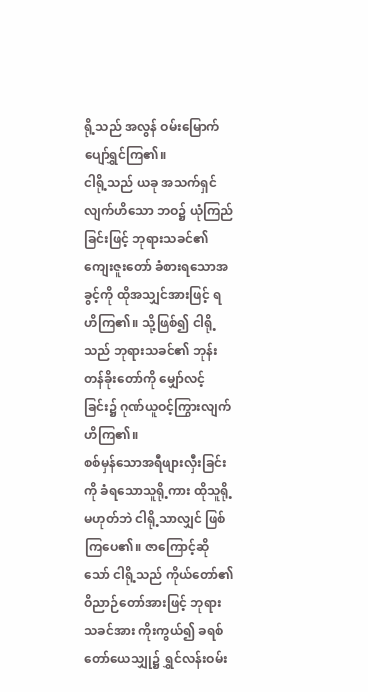ရို့သည် အလွန် ဝမ်းမြောက်ပျော်ရွှင်ကြ၏။
ငါရို့သည် ယခု အသက်ရှင်လျက်ဟိသော ဘဝ၌ ယုံကြည်ခြင်းဖြင့် ဘုရားသခင်၏ ကျေးဇူးတော် ခံစားရသောအခွင့်ကို ထိုအသျှင်အားဖြင့် ရဟိကြ၏။ သို့ဖြစ်၍ ငါရို့သည် ဘုရားသခင်၏ ဘုန်းတန်ခိုးတော်ကို မျှော်လင့်ခြင်း၌ ဂုဏ်ယူဝင့်ကြွားလျက် ဟိကြ၏။
စစ်မှန်သောအရီဖျားလှီးခြင်းကို ခံရသောသူရို့ကား ထိုသူရို့မဟုတ်ဘဲ ငါရို့သာလျှင် ဖြစ်ကြပေ၏။ ဇာကြောင့်ဆိုသော် ငါရို့သည် ကိုယ်တော်၏ ဝိညာဉ်တော်အားဖြင့် ဘုရားသခင်အား ကိုးကွယ်၍ ခရစ်တော်ယေသျှု၌ ရွှင်လန်းဝမ်း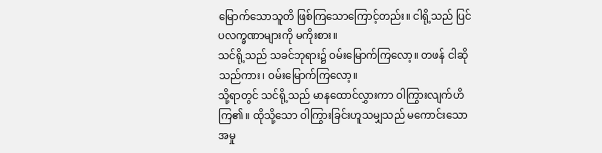မြောက်သောသူတိ ဖြစ်ကြသောကြောင့်တည်း။ ငါရို့သည် ပြင်ပလက္ခဏာများကို မကိုးစား။
သင်ရို့သည် သခင်ဘုရား၌ ဝမ်းမြောက်ကြလော့။ တဖန် ငါဆိုသည်ကား၊ ဝမ်းမြောက်ကြလော့။
သို့ရာတွင် သင်ရို့သည် မာနထောင်လွှားကာ ဝါကြွားလျက်ဟိကြ၏။ ထိုသို့သော ဝါကြွားခြင်းဟူသမျှသည် မကောင်းသောအမှု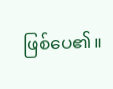ဖြစ်ပေ၏။